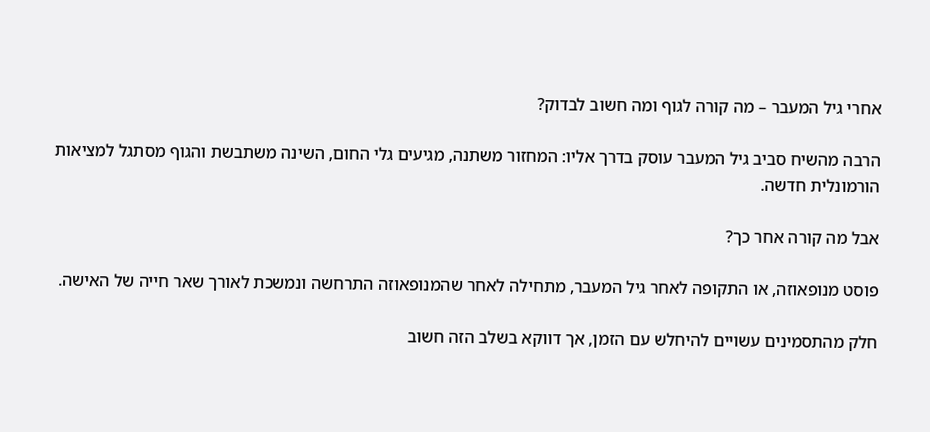אחרי גיל המעבר – מה קורה לגוף ומה חשוב לבדוק?

הרבה מהשיח סביב גיל המעבר עוסק בדרך אליו: המחזור משתנה, מגיעים גלי החום, השינה משתבשת והגוף מסתגל למציאות הורמונלית חדשה.

אבל מה קורה אחר כך?

פוסט מנופאוזה, או התקופה לאחר גיל המעבר, מתחילה לאחר שהמנופאוזה התרחשה ונמשכת לאורך שאר חייה של האישה.

חלק מהתסמינים עשויים להיחלש עם הזמן, אך דווקא בשלב הזה חשוב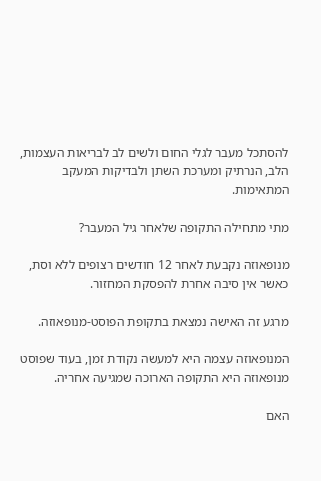להסתכל מעבר לגלי החום ולשים לב לבריאות העצמות, הלב, הנרתיק ומערכת השתן ולבדיקות המעקב המתאימות.

מתי מתחילה התקופה שלאחר גיל המעבר?

מנופאוזה נקבעת לאחר 12 חודשים רצופים ללא וסת, כאשר אין סיבה אחרת להפסקת המחזור.

מרגע זה האישה נמצאת בתקופת הפוסט-מנופאוזה.

המנופאוזה עצמה היא למעשה נקודת זמן, בעוד שפוסט מנופאוזה היא התקופה הארוכה שמגיעה אחריה.

האם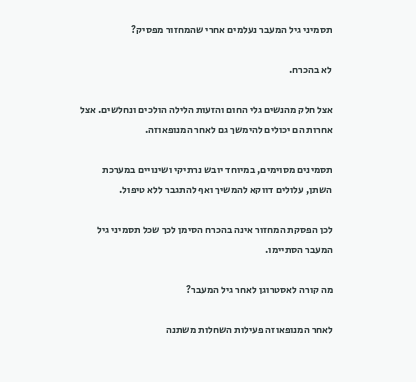תסמיני גיל המעבר נעלמים אחרי שהמחזור מפסיק?

לא בהכרח.

אצל חלק מהנשים גלי החום והזעות הלילה הולכים ונחלשים. אצל אחרות הם יכולים להימשך גם לאחר המנופאוזה.

תסמינים מסוימים, במיוחד יובש נרתיקי ושינויים במערכת השתן, עלולים דווקא להמשיך ואף להתגבר ללא טיפול.

לכן הפסקת המחזור אינה בהכרח הסימן לכך שכל תסמיני גיל המעבר הסתיימו.

מה קורה לאסטרוגן לאחר גיל המעבר?

לאחר המנופאוזה פעילות השחלות משתנה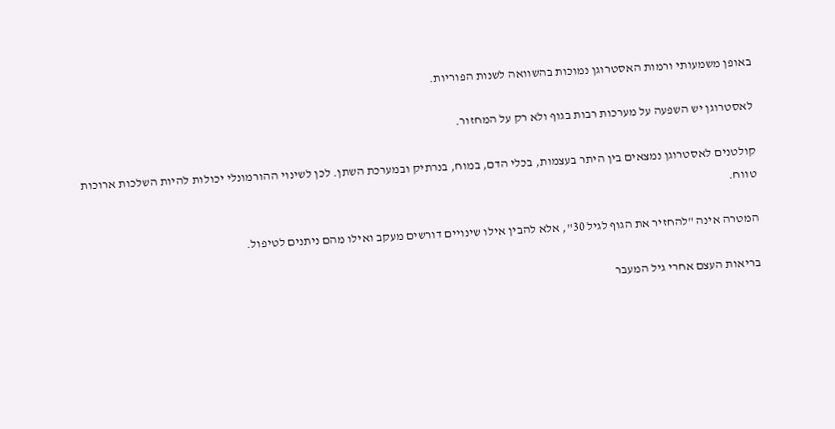באופן משמעותי ורמות האסטרוגן נמוכות בהשוואה לשנות הפוריות.

לאסטרוגן יש השפעה על מערכות רבות בגוף ולא רק על המחזור.

קולטנים לאסטרוגן נמצאים בין היתר בעצמות, בכלי הדם, במוח, בנרתיק ובמערכת השתן. לכן לשינוי ההורמונלי יכולות להיות השלכות ארוכות טווח.

המטרה אינה "להחזיר את הגוף לגיל 30", אלא להבין אילו שינויים דורשים מעקב ואילו מהם ניתנים לטיפול.

בריאות העצם אחרי גיל המעבר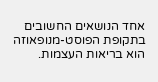אחד הנושאים החשובים בתקופת הפוסט-מנופאוזה הוא בריאות העצמות.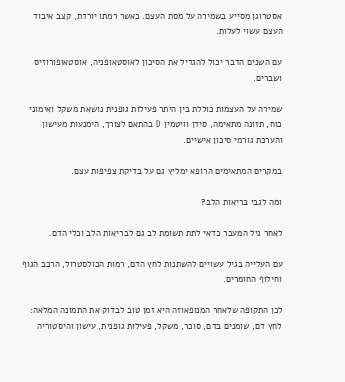אסטרוגן מסייע בשמירה על מסת העצם. כאשר רמתו יורדת, קצב איבוד העצם עשוי לעלות.

עם השנים הדבר יכול להגדיל את הסיכון לאוסטאופניה, אוסטאופורוזיס ושברים.

שמירה על העצמות כוללת בין היתר פעילות גופנית נושאת משקל ואימוני כוח, תזונה מתאימה, סידן וויטמין D בהתאם לצורך, הימנעות מעישון והערכת גורמי סיכון אישיים.

במקרים המתאימים הרופא ימליץ גם על בדיקת צפיפות עצם.

ומה לגבי בריאות הלב?

לאחר גיל המעבר כדאי לתת תשומת לב גם לבריאות הלב וכלי הדם.

עם העלייה בגיל עשויים להשתנות לחץ הדם, רמות הכולסטרול, הרכב הגוף וחילוף החומרים.

לכן התקופה שלאחר המנופאוזה היא זמן טוב לבדוק את התמונה המלאה: לחץ דם, שומנים בדם, סוכר, משקל, פעילות גופנית, עישון והיסטוריה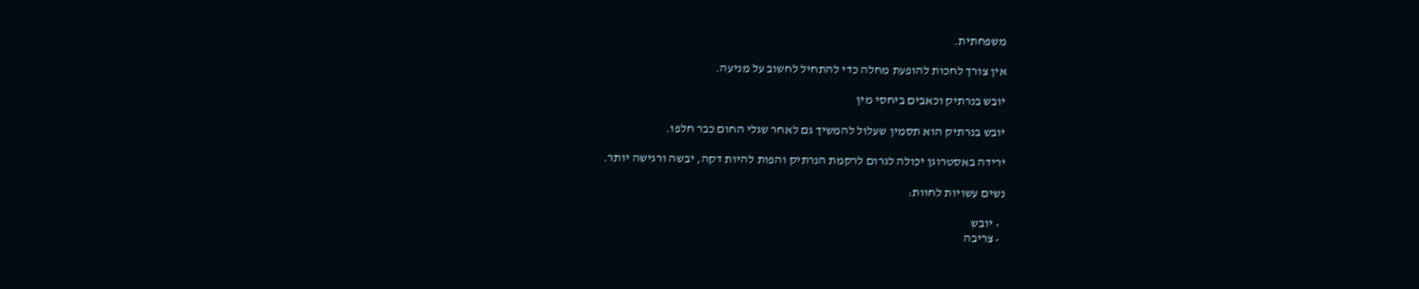משפחתית.

אין צורך לחכות להופעת מחלה כדי להתחיל לחשוב על מניעה.

יובש בנרתיק וכאבים ביחסי מין

יובש בנרתיק הוא תסמין שעלול להמשיך גם לאחר שגלי החום כבר חלפו.

ירידה באסטרוגן יכולה לגרום לרקמת הנרתיק והפות להיות דקה, יבשה ורגישה יותר.

נשים עשויות לחוות:

  • יובש
  • צריבה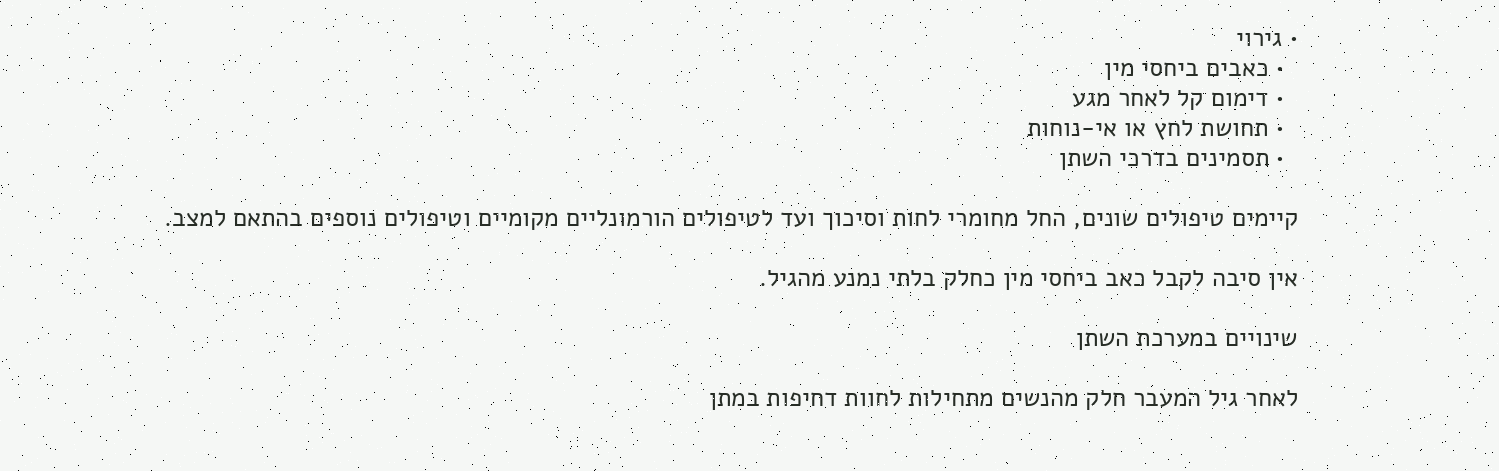• גירוי
  • כאבים ביחסי מין
  • דימום קל לאחר מגע
  • תחושת לחץ או אי-נוחות
  • תסמינים בדרכי השתן

קיימים טיפולים שונים, החל מחומרי לחות וסיכוך ועד לטיפולים הורמונליים מקומיים וטיפולים נוספים בהתאם למצב.

אין סיבה לקבל כאב ביחסי מין כחלק בלתי נמנע מהגיל.

שינויים במערכת השתן

לאחר גיל המעבר חלק מהנשים מתחילות לחוות דחיפות במתן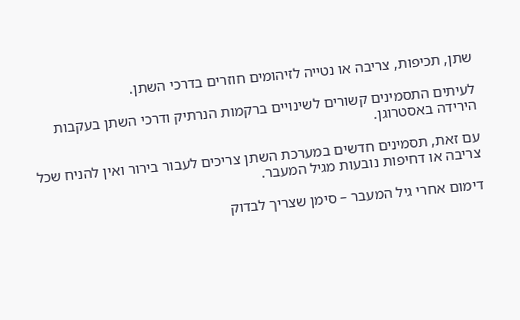שתן, תכיפות, צריבה או נטייה לזיהומים חוזרים בדרכי השתן.

לעיתים התסמינים קשורים לשינויים ברקמות הנרתיק ודרכי השתן בעקבות הירידה באסטרוגן.

עם זאת, תסמינים חדשים במערכת השתן צריכים לעבור בירור ואין להניח שכל צריבה או דחיפות נובעות מגיל המעבר.

דימום אחרי גיל המעבר – סימן שצריך לבדוק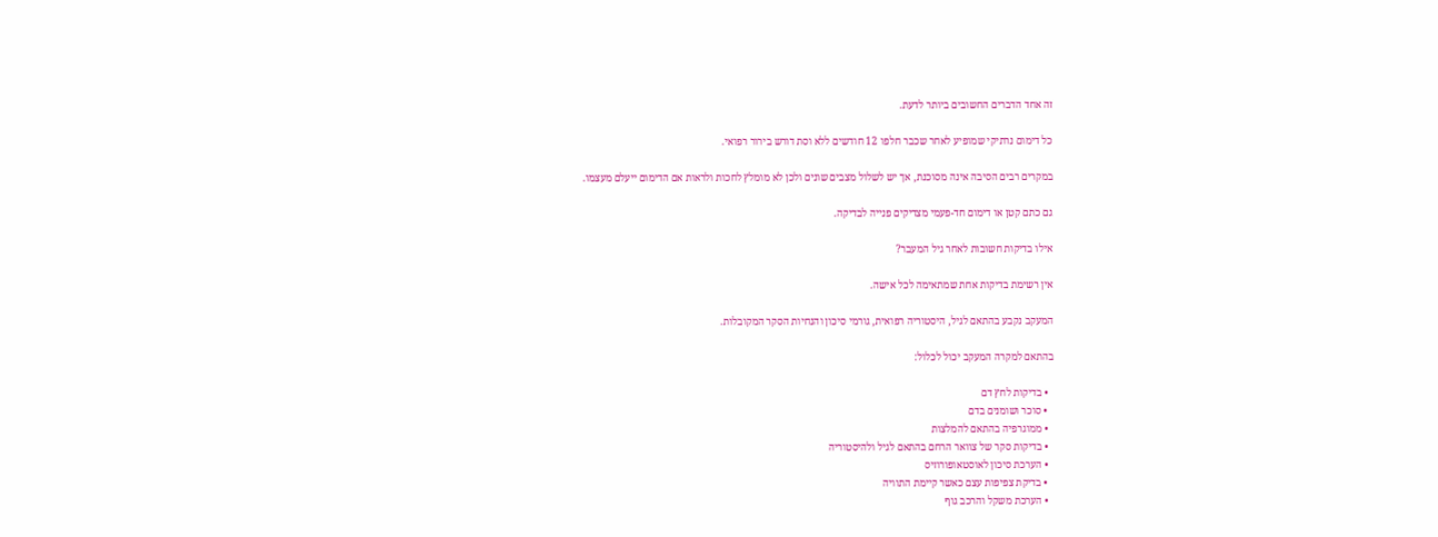זה אחד הדברים החשובים ביותר לדעת.

כל דימום נרתיקי שמופיע לאחר שכבר חלפו 12 חודשים ללא וסת דורש בירור רפואי.

במקרים רבים הסיבה אינה מסוכנת, אך יש לשלול מצבים שונים ולכן לא מומלץ לחכות ולראות אם הדימום ייעלם מעצמו.

גם כתם קטן או דימום חד-פעמי מצדיקים פנייה לבדיקה.

אילו בדיקות חשובות לאחר גיל המעבר?

אין רשימת בדיקות אחת שמתאימה לכל אישה.

המעקב נקבע בהתאם לגיל, היסטוריה רפואית, גורמי סיכון והנחיות הסקר המקובלות.

בהתאם למקרה המעקב יכול לכלול:

  • בדיקות לחץ דם
  • סוכר ושומנים בדם
  • ממוגרפיה בהתאם להמלצות
  • בדיקות סקר של צוואר הרחם בהתאם לגיל ולהיסטוריה
  • הערכת סיכון לאוסטאופורוזיס
  • בדיקת צפיפות עצם כאשר קיימת התוויה
  • הערכת משקל והרכב גוף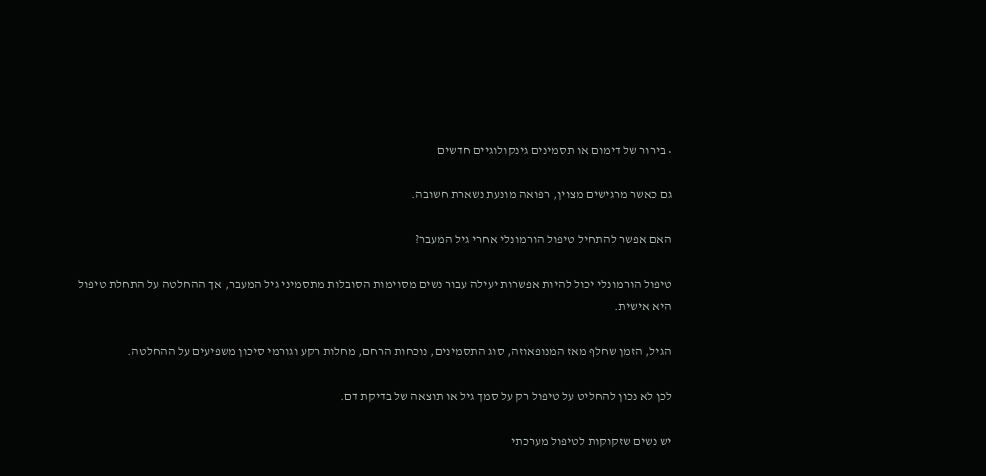• בירור של דימום או תסמינים גינקולוגיים חדשים

גם כאשר מרגישים מצוין, רפואה מונעת נשארת חשובה.

האם אפשר להתחיל טיפול הורמונלי אחרי גיל המעבר?

טיפול הורמונלי יכול להיות אפשרות יעילה עבור נשים מסוימות הסובלות מתסמיני גיל המעבר, אך ההחלטה על התחלת טיפול היא אישית.

הגיל, הזמן שחלף מאז המנופאוזה, סוג התסמינים, נוכחות הרחם, מחלות רקע וגורמי סיכון משפיעים על ההחלטה.

לכן לא נכון להחליט על טיפול רק על סמך גיל או תוצאה של בדיקת דם.

יש נשים שזקוקות לטיפול מערכתי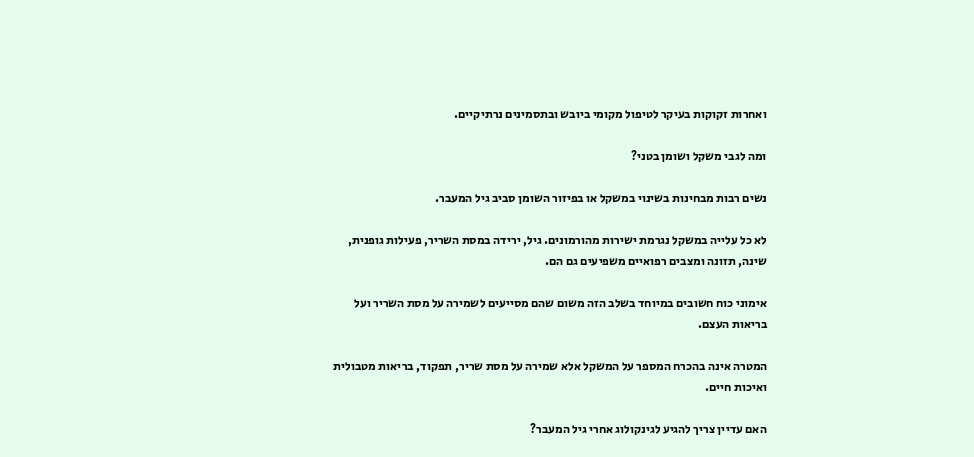ואחרות זקוקות בעיקר לטיפול מקומי ביובש ובתסמינים נרתיקיים.

ומה לגבי משקל ושומן בטני?

נשים רבות מבחינות בשינוי במשקל או בפיזור השומן סביב גיל המעבר.

לא כל עלייה במשקל נגרמת ישירות מהורמונים. גיל, ירידה במסת השריר, פעילות גופנית, שינה, תזונה ומצבים רפואיים משפיעים גם הם.

אימוני כוח חשובים במיוחד בשלב הזה משום שהם מסייעים לשמירה על מסת השריר ועל בריאות העצם.

המטרה אינה בהכרח המספר על המשקל אלא שמירה על מסת שריר, תפקוד, בריאות מטבולית ואיכות חיים.

האם עדיין צריך להגיע לגינקולוג אחרי גיל המעבר?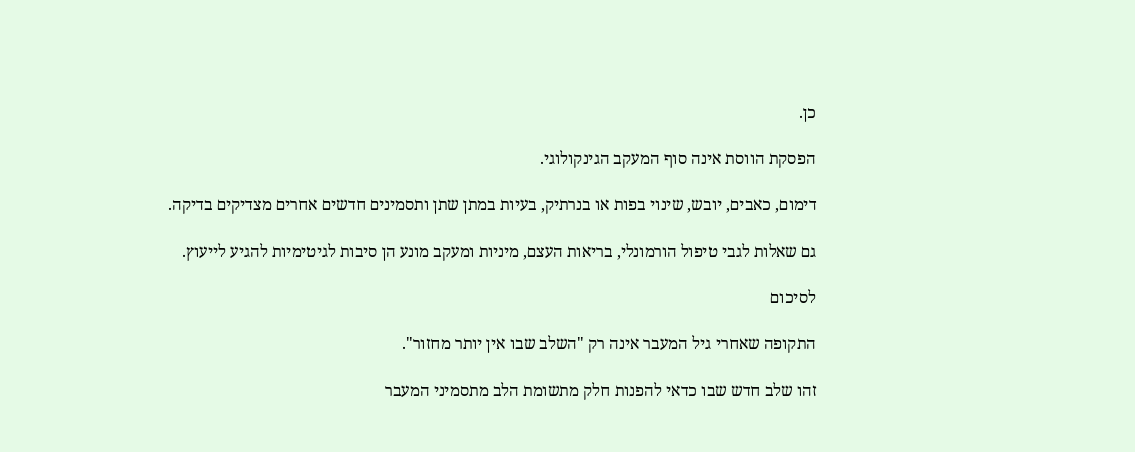כן.

הפסקת הווסת אינה סוף המעקב הגינקולוגי.

דימום, כאבים, יובש, שינוי בפות או בנרתיק, בעיות במתן שתן ותסמינים חדשים אחרים מצדיקים בדיקה.

גם שאלות לגבי טיפול הורמונלי, בריאות העצם, מיניות ומעקב מונע הן סיבות לגיטימיות להגיע לייעוץ.

לסיכום

התקופה שאחרי גיל המעבר אינה רק "השלב שבו אין יותר מחזור".

זהו שלב חדש שבו כדאי להפנות חלק מתשומת הלב מתסמיני המעבר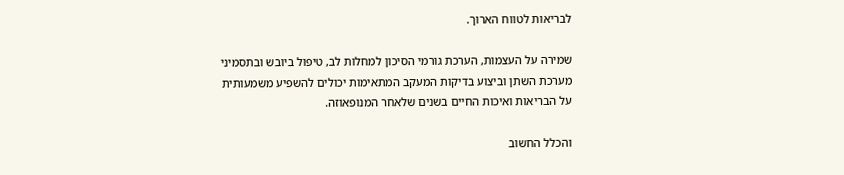לבריאות לטווח הארוך.

שמירה על העצמות, הערכת גורמי הסיכון למחלות לב, טיפול ביובש ובתסמיני מערכת השתן וביצוע בדיקות המעקב המתאימות יכולים להשפיע משמעותית על הבריאות ואיכות החיים בשנים שלאחר המנופאוזה.

והכלל החשוב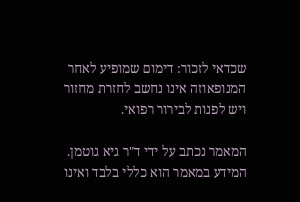שכדאי לזכור: דימום שמופיע לאחר המנופאוזה אינו נחשב לחזרת מחזור ויש לפנות לבירור רפואי.

המאמר נכתב על ידי ד"ר גיא גוטמן. המידע במאמר הוא כללי בלבד ואינו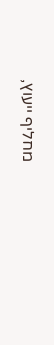מחליף ייעוץ,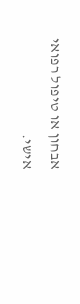אבחון או טיפול רפואי אישי.